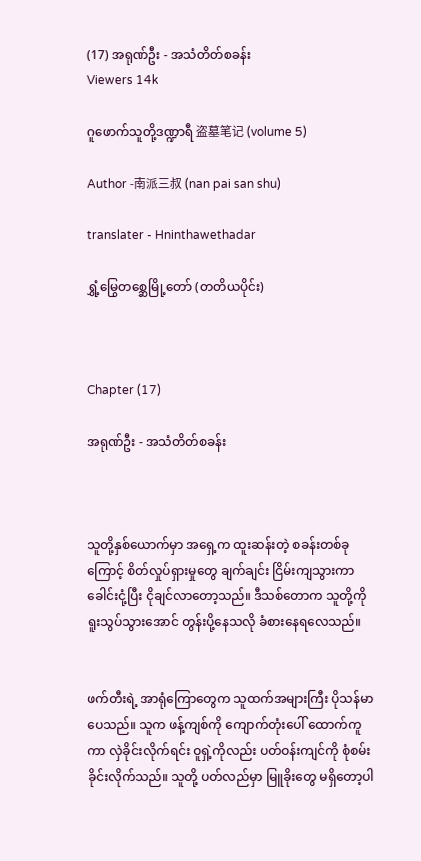(17) အရုဏ်ဦး - အသံတိတ်စခန်း
Viewers 14k

ဂူဖောက်သူတို့ဒဏ္ဍာရီ 盗墓笔记 (volume 5)

Author -南派三叔 (nan pai san shu)

translater - Hninthawethadar

ရွှံ့မြွေတစ္ဆေမြို့တော် (တတိယပိုင်း)



Chapter (17)

အရုဏ်ဦး - အသံတိတ်စခန်း



သူတို့နှစ်ယောက်မှာ အရှေ့က ထူးဆန်းတဲ့ စခန်းတစ်ခုကြောင့် စိတ်လှုပ်ရှားမှုတွေ ချက်ချင်း ငြိမ်းကျသွားကာ ခေါင်းငုံ့ပြီး ငိုချင်လာတော့သည်။ ဒီသစ်တောက သူတို့ကို ရူးသွပ်သွားအောင် တွန်းပို့နေသလို ခံစားနေရလေသည်။


ဖက်တီးရဲ့ အာရုံကြောတွေက သူထက်အများကြီး ပိုသန်မာပေသည်။ သူက ဖန့်ကျစ်ကို ကျောက်တုံးပေါ် ထောက်ကူကာ လှဲခိုင်းလိုက်ရင်း ဝူရှဲ့ကိုလည်း ပတ်ဝန်းကျင်ကို စုံစမ်းခိုင်းလိုက်သည်။ သူတို့ ပတ်လည်မှာ မြူခိုးတွေ မရှိတော့ပါ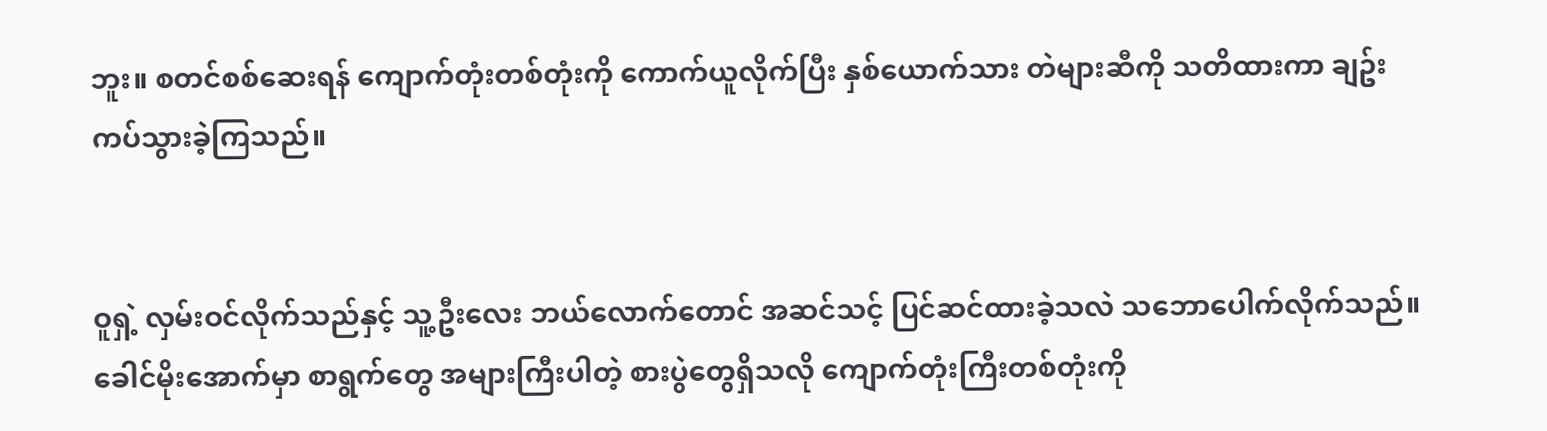ဘူး။ စတင်စစ်ဆေးရန် ကျောက်တုံးတစ်တုံးကို ကောက်ယူလိုက်ပြီး နှစ်ယောက်သား တဲများဆီကို သတိထားကာ ချဥ်းကပ်သွားခဲ့ကြသည်။


ဝူရှဲ့ လှမ်းဝင်လိုက်သည်နှင့် သူ့ဦးလေး ဘယ်လောက်တောင် အဆင်သင့် ပြင်ဆင်ထားခဲ့သလဲ သဘောပေါက်လိုက်သည်။ ခေါင်မိုးအောက်မှာ စာရွက်တွေ အများကြီးပါတဲ့ စားပွဲတွေရှိသလို ကျောက်တုံးကြီးတစ်တုံးကို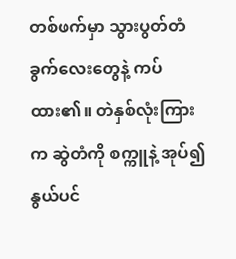တစ်ဖက်မှာ သွားပွတ်တံ ခွက်လေးတွေနဲ့ ကပ်ထား၏။ တဲနှစ်လုံးကြားက ဆွဲတံကို စက္ကူနဲ့ အုပ်၍ နွယ်ပင်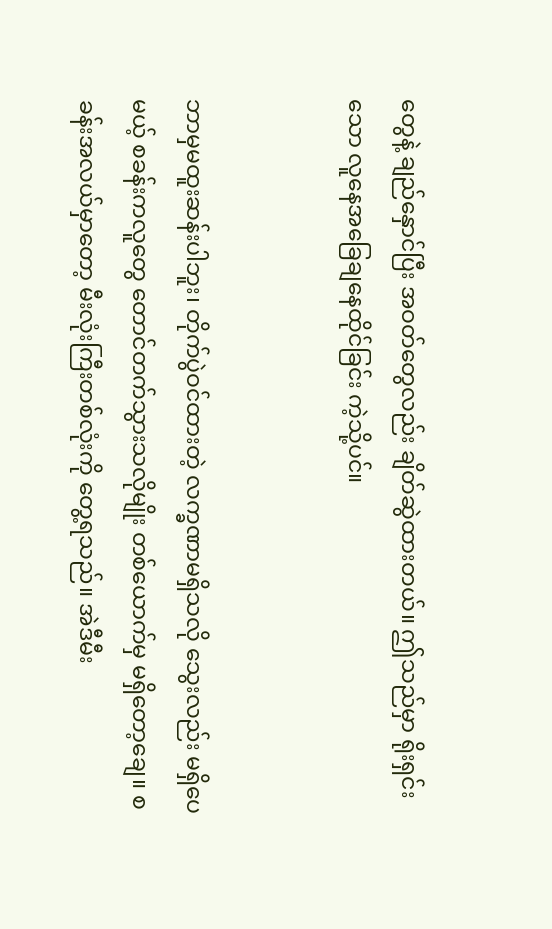တွေနဲ့ ချည်နှောင်ပြီး အဝတ်တွေလည်း ချိတ်ဆွဲထားတယ်။ ဤသည်မှာ ရိုးရှင်းသော လူနေအခြေချနေထိုင်ခြင်း ကဲ့သို့ပင်။


ဘာမှမထူးဆန်းပါဘူး၊ တိုက်ပွဲဝင်ထားတဲ့ လက္ခဏာမရှိသလို သွေးလည်း မရှိပေမယ့် စခန်းကလူတွေ တောင်တက်သွားသလိုမျိုး တစ်ယောက်မှ မရှိတော့ချေ။ စခန်းအလယ်မှာတော့ မီးလုံးကြီးတစ်လုံးကို တွေ့ရသည်။ အဲဒီမီး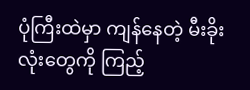ပုံကြီးထဲမှာ ကျန်နေတဲ့ မီးခိုးလုံးတွေကို ကြည့်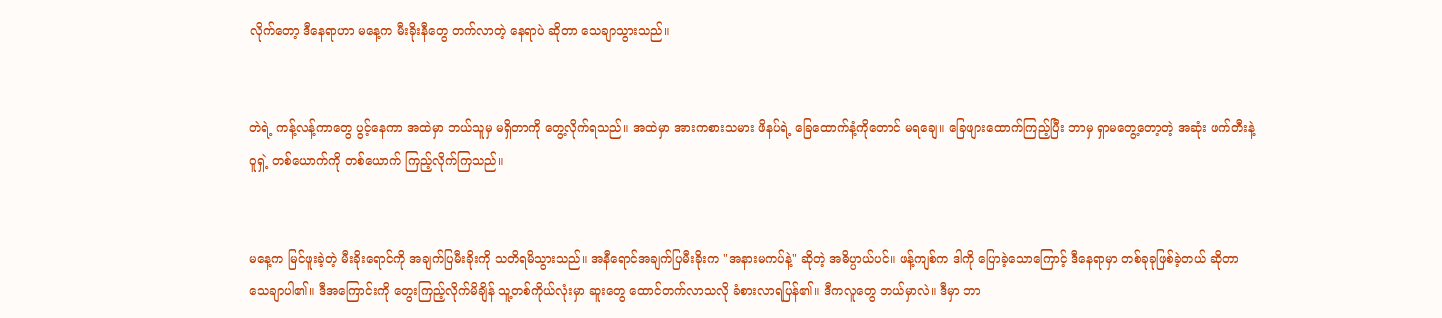လိုက်တော့ ဒီနေရာဟာ မနေ့က မီးခိုးနီတွေ တက်လာတဲ့ နေရာပဲ ဆိုတာ သေချာသွားသည်။


တဲရဲ့ ကန့်လန့်ကာတွေ ပွင့်နေကာ အထဲမှာ ဘယ်သူမှ မရှိတာကို တွေ့လိုက်ရသည်။ အထဲမှာ အားကစားသမား ဖိနပ်ရဲ့ ခြေထောက်နံ့ကိုတောင် မရချေ။ ခြေဖျားထောက်ကြည့်ပြီး ဘာမှ ရှာမတွေ့တော့တဲ့ အဆုံး ဖက်တီးနဲ့ ဝူရှဲ့ တစ်ယောက်ကို တစ်ယောက် ကြည့်လိုက်ကြသည်။


မနေ့က မြင်ဖူးခဲ့တဲ့ မီးခိုးရောင်ကို အချက်ပြမီးခိုးကို သတိရမိသွားသည်။ အနီရောင်အချက်ပြမီးခိုးက "အနားမကပ်နဲ့" ဆိုတဲ့ အဓိပ္ပာယ်ပင်။ ဖန့်ကျစ်က ဒါကို ပြောခဲ့သောကြောင့် ဒီနေရာမှာ တစ်ခုခုဖြစ်ခဲ့တယ် ဆိုတာ သေချာပါ၏။ ဒီအကြောင်းကို တွေးကြည့်လိုက်မိချိန် သူ့တစ်ကိုယ်လုံးမှာ ဆူးတွေ ထောင်တက်လာသလို ခံစားလာရပြန်၏။ ဒီကလူတွေ ဘယ်မှာလဲ။ ဒီမှာ ဘာ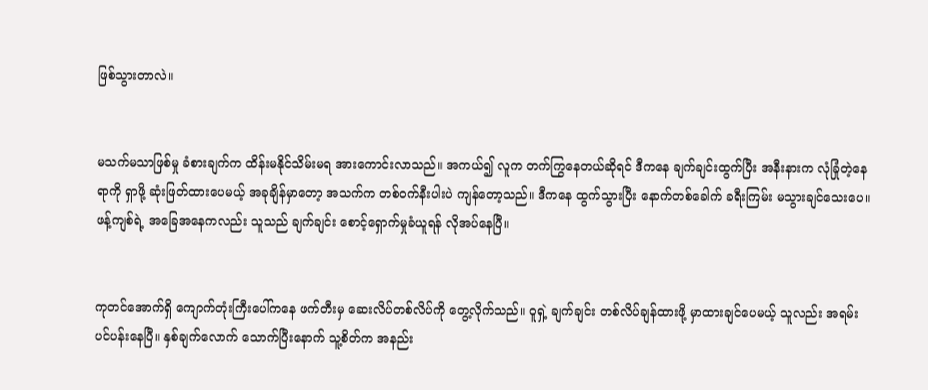ဖြစ်သွားတာလဲ။


မသက်မသာဖြစ်မှု ခံစားချက်က ထိန်းမနိုင်သိမ်းမရ အားကောင်းလာသည်။ အကယ်၍ လူက တက်ကြွနေတယ်ဆိုရင် ဒီကနေ ချက်ချင်းထွက်ပြီး အနီးနားက လုံခြုံတဲ့နေရာကို ရှာဖို့ ဆုံးဖြတ်ထားပေမယ့် အခုချိန်မှာတော့ အသက်က တစ်ဝက်နီးပါးပဲ ကျန်တော့သည်။ ဒီကနေ ထွက်သွားပြီး နောက်တစ်ခေါက် ခရီးကြမ်း မသွားချင်သေးပေ။ ဖန့်ကျစ်ရဲ့ အခြေအနေကလည်း သူသည် ချက်ချင်း စောင့်ရှောက်မှုခံယူရန် လိုအပ်နေပြီ။


ကုတင်အောက်ရှိ ကျောက်တုံးကြီးပေါ်ကနေ ဖက်တီးမှ ဆေးလိပ်တစ်လိပ်ကို တွေ့လိုက်သည်။ ဝူရှဲ့ ချက်ချင်း တစ်လိပ်ချန်ထားဖို့ မှာထားချင်ပေမယ့် သူလည်း အရမ်း ပင်ပန်းနေပြီ။ နှစ်ချက်လောက် သောက်ပြီးနောက် သူ့စိတ်က အနည်း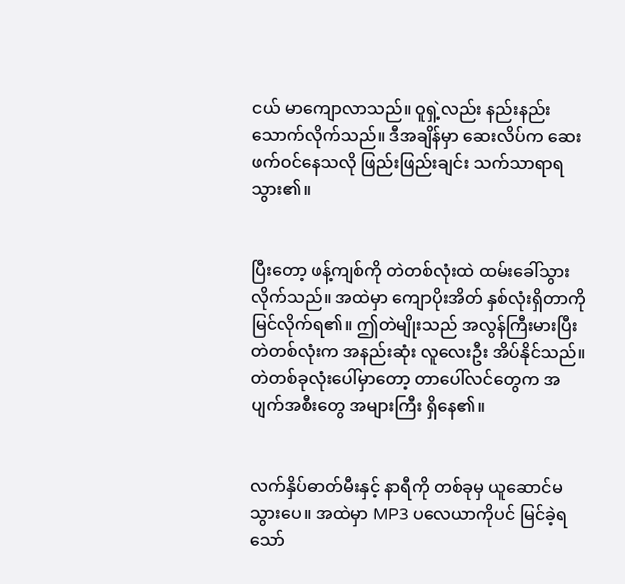ငယ် မာကျောလာသည်။ ဝူရှဲ့လည်း နည်းနည်း သောက်လိုက်သည်။ ဒီအချိန်မှာ ဆေးလိပ်က ဆေးဖက်ဝင်နေသလို ဖြည်းဖြည်းချင်း သက်သာရာရသွား၏။


ပြီးတော့ ဖန့်ကျစ်ကို တဲတစ်လုံးထဲ ထမ်းခေါ်သွားလိုက်သည်။ အထဲမှာ ကျောပိုးအိတ် နှစ်လုံးရှိတာကို မြင်လိုက်ရ၏။ ဤတဲမျိုးသည် အလွန်ကြီးမားပြီး တဲတစ်လုံးက အနည်းဆုံး လူလေးဦး အိပ်နိုင်သည်။ တဲတစ်ခုလုံးပေါ်မှာတော့ တာပေါ်လင်တွေက အပျက်အစီးတွေ အများကြီး ရှိနေ၏။


လက်နှိပ်ဓာတ်မီးနှင့် နာရီကို တစ်ခုမှ ယူဆောင်မသွားပေ။ အထဲမှာ MP3 ပလေယာကိုပင် မြင်ခဲ့ရသော်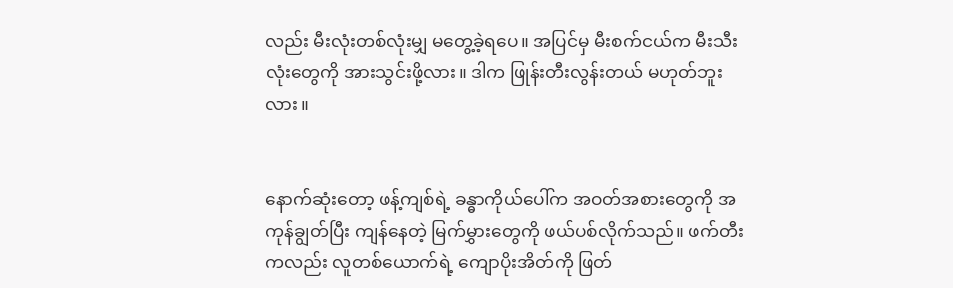လည်း မီးလုံးတစ်လုံးမျှ မတွေ့ခဲ့ရပေ။ အပြင်မှ မီးစက်ငယ်က မီးသီးလုံးတွေကို အားသွင်းဖို့လား။ ဒါက ဖြုန်းတီးလွန်းတယ် မဟုတ်ဘူးလား။


နောက်ဆုံးတော့ ဖန့်ကျစ်ရဲ့ ခန္ဓာကိုယ်ပေါ်က အဝတ်အစားတွေကို အကုန်ချွတ်ပြီး ကျန်နေတဲ့ မြက်မွှားတွေကို ဖယ်ပစ်လိုက်သည်။ ဖက်တီးကလည်း လူတစ်ယောက်ရဲ့ ကျောပိုးအိတ်ကို ဖြတ်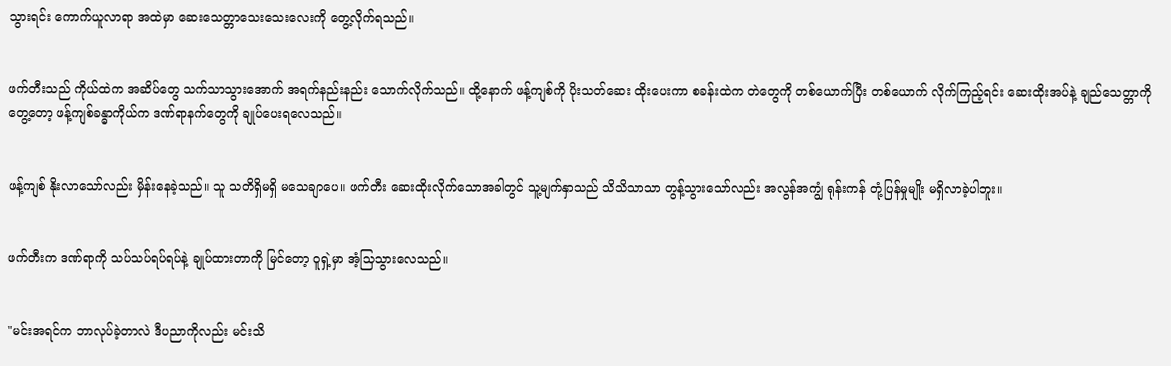သွားရင်း ကောက်ယူလာရာ အထဲမှာ ဆေးသေတ္တာသေးသေးလေးကို တွေ့လိုက်ရသည်။


ဖက်တီးသည် ကိုယ်ထဲက အဆိပ်တွေ သက်သာသွားအောက် အရက်နည်းနည်း သောက်လိုက်သည်။ ထို့နောက် ဖန့်ကျစ်ကို ပိုးသတ်ဆေး ထိုးပေးကာ စခန်းထဲက တဲတွေကို တစ်ယောက်ပြီး တစ်ယောက် လိုက်ကြည့်ရင်း ဆေးထိုးအပ်နဲ့ ချည်သေတ္တာကို တွေ့တော့ ဖန့်ကျစ်ခန္ဓာကိုယ်က ဒဏ်ရာနက်တွေကို ချုပ်ပေးရလေသည်။


ဖန့်ကျစ် နိုးလာသော်လည်း မှိန်းနေခဲ့သည်။ သူ သတိရှိမရှိ မသေချာပေ။ ဖက်တီး ဆေးထိုးလိုက်သောအခါတွင် သူ့မျက်နှာသည် သိသိသာသာ တွန့်သွားသော်လည်း အလွန်အကျွံ ရုန်းကန် တုံ့ပြန်မှုမျိုး မရှိလာခဲ့ပါဘူး။


ဖက်တီးက ဒဏ်ရာကို သပ်သပ်ရပ်ရပ်နဲ့ ချုပ်ထားတာကို မြင်တော့ ဝူရှဲ့မှာ အံ့သြသွားလေသည်။


"မင်းအရင်က ဘာလုပ်ခဲ့တာလဲ ဒီပညာကိုလည်း မင်းသိ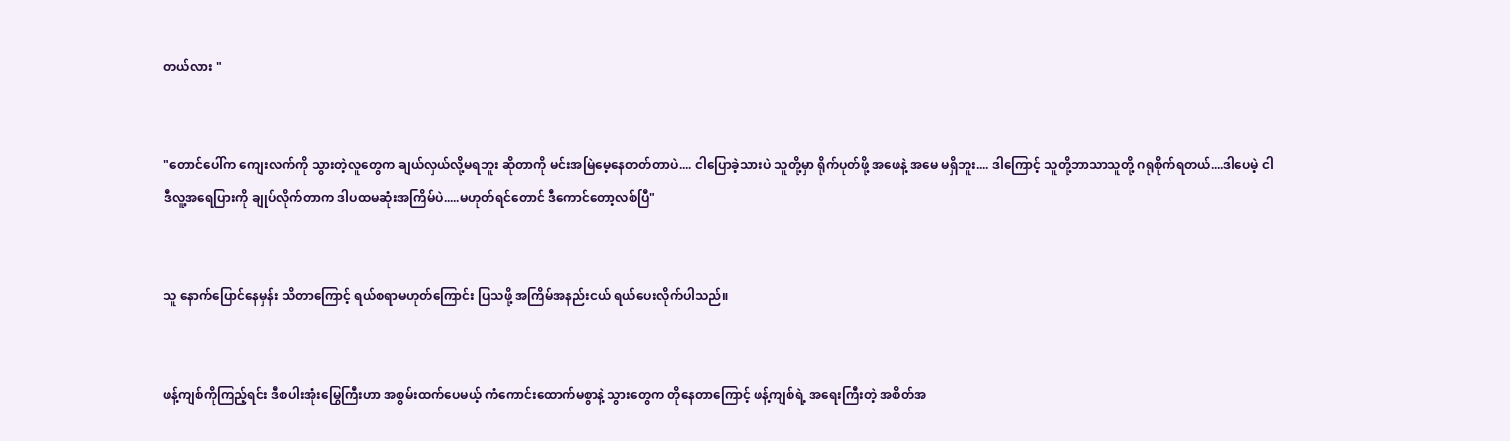တယ်လား "


"တောင်ပေါ်က ကျေးလက်ကို သွားတဲ့လူတွေက ချယ်လှယ်လို့မရဘူး ဆိုတာကို မင်းအမြဲမေ့နေတတ်တာပဲ.... ငါပြောခဲ့သားပဲ သူတို့မှာ ရိုက်ပုတ်ဖို့ အဖေနဲ့ အမေ မရှိဘူး.... ဒါကြောင့် သူတို့ဘာသာသူတို့ ဂရုစိုက်ရတယ်....ဒါပေမဲ့ ငါ ဒီလူ့အရေပြားကို ချုပ်လိုက်တာက ဒါပထမဆုံးအကြိမ်ပဲ.....မဟုတ်ရင်တောင် ဒီကောင်တော့လစ်ပြီ"


သူ နောက်ပြောင်နေမှန်း သိတာကြောင့် ရယ်စရာမဟုတ်ကြောင်း ပြသဖို့ အကြိမ်အနည်းငယ် ရယ်ပေးလိုက်ပါသည်။


ဖန့်ကျစ်ကိုကြည့်ရင်း ဒီစပါးအုံးမြွေကြီးဟာ အစွမ်းထက်ပေမယ့် ကံကောင်းထောက်မစွာနဲ့ သွားတွေက တိုနေတာကြောင့် ဖန့်ကျစ်ရဲ့ အရေးကြီးတဲ့ အစိတ်အ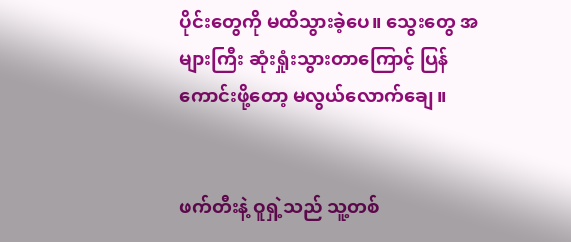ပိုင်းတွေကို မထိသွားခဲ့ပေ။ သွေးတွေ အများကြီး ဆုံးရှုံးသွားတာကြောင့် ပြန်ကောင်းဖို့တော့ မလွယ်လောက်ချေ။


ဖက်တီးနဲ့ ဝူရှဲ့သည် သူ့တစ်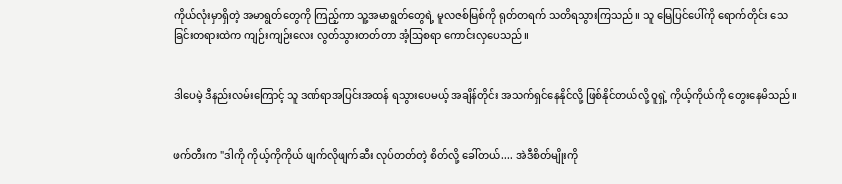ကိုယ်လုံးမှာရှိတဲ့ အမာရွတ်တွေကို ကြည့်ကာ သူ့အမာရွတ်တွေရဲ့ မူလဇစ်မြစ်ကို ရုတ်တရက် သတိရသွားကြသည်။ သူ မြေပြင်ပေါ်ကို ရောက်တိုင်း သေခြင်းတရားထဲက ကျဉ်းကျဉ်းလေး လွတ်သွားတတ်တာ အံ့သြစရာ ကောင်းလှပေသည်။


ဒါပေမဲ့ ဒီနည်းလမ်းကြောင့် သူ ဒဏ်ရာအပြင်းအထန် ရသွားပေမယ့် အချိန်တိုင်း အသက်ရှင်နေနိုင်လို့ ဖြစ်နိုင်တယ်လို့ ဝူရှဲ့ ကိုယ့်ကိုယ်ကို တွေးနေမိသည်။


ဖက်တီးက "ဒါကို ကိုယ့်ကိုကိုယ် ဖျက်လိုဖျက်ဆီး လုပ်တတ်တဲ့ စိတ်လို့ ခေါ်တယ်.... အဲဒီစိတ်မျိုးကို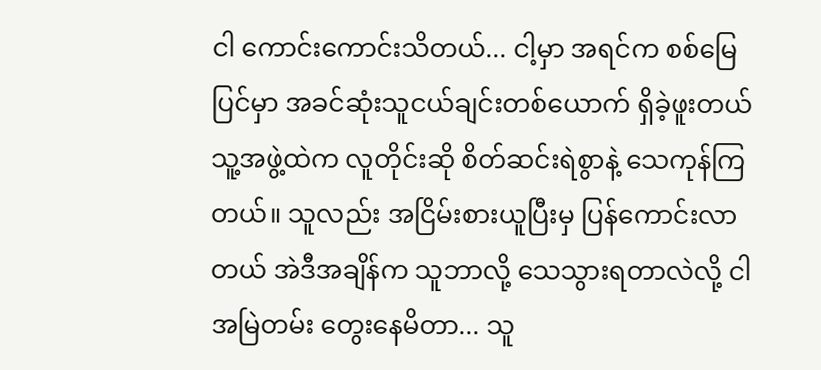ငါ ကောင်းကောင်းသိတယ်... ငါ့မှာ အရင်က စစ်မြေပြင်မှာ အခင်ဆုံးသူငယ်ချင်းတစ်ယောက် ရှိခဲ့ဖူးတယ် သူ့အဖွဲ့ထဲက လူတိုင်းဆို စိတ်ဆင်းရဲစွာနဲ့ သေကုန်ကြတယ်။ သူလည်း အငြိမ်းစားယူပြီးမှ ပြန်ကောင်းလာတယ် အဲဒီအချိန်က သူဘာလို့ သေသွားရတာလဲလို့ ငါအမြဲတမ်း တွေးနေမိတာ... သူ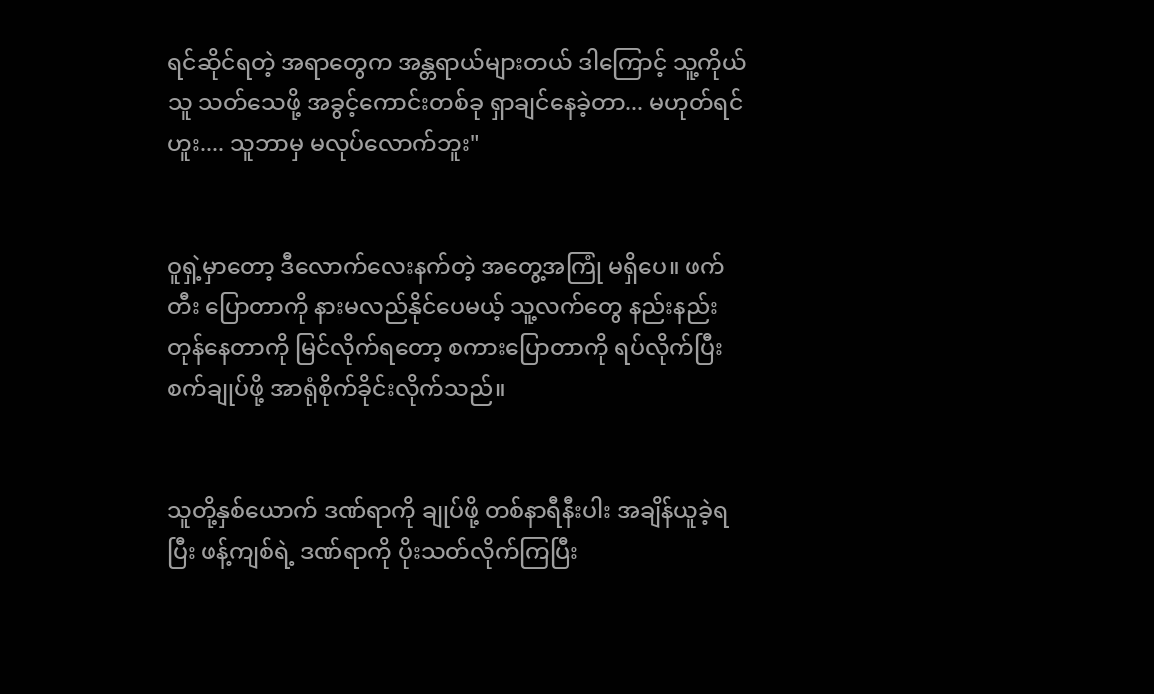ရင်ဆိုင်ရတဲ့ အရာတွေက အန္တရာယ်များတယ် ဒါကြောင့် သူ့ကိုယ်သူ သတ်သေဖို့ အခွင့်ကောင်းတစ်ခု ရှာချင်နေခဲ့တာ... မဟုတ်ရင် ဟူး.... သူဘာမှ မလုပ်လောက်ဘူး"


ဝူရှဲ့မှာတော့ ဒီလောက်လေးနက်တဲ့ အတွေ့အကြုံ မရှိပေ။ ဖက်တီး ပြောတာကို နားမလည်နိုင်ပေမယ့် သူ့လက်တွေ နည်းနည်းတုန်နေတာကို မြင်လိုက်ရတော့ စကားပြောတာကို ရပ်လိုက်ပြီး စက်ချုပ်ဖို့ အာရုံစိုက်ခိုင်းလိုက်သည်။


သူတို့နှစ်ယောက် ဒဏ်ရာကို ချုပ်ဖို့ တစ်နာရီနီးပါး အချိန်ယူခဲ့ရပြီး ဖန့်ကျစ်ရဲ့ ဒဏ်ရာကို ပိုးသတ်လိုက်ကြပြီး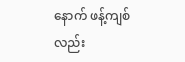နောက် ဖန့်ကျစ်လည်း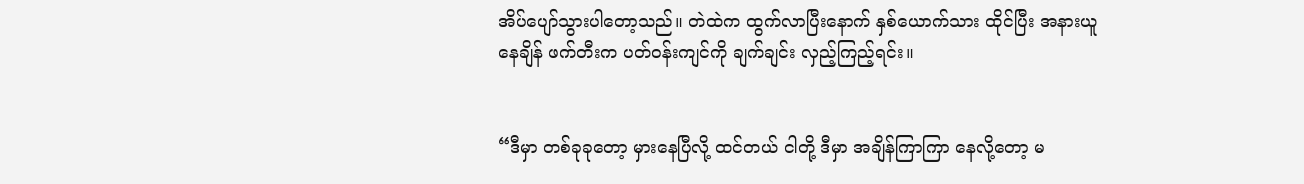အိပ်ပျော်သွားပါတော့သည်။ တဲထဲက ထွက်လာပြီးနောက် နှစ်ယောက်သား ထိုင်ပြီး အနားယူနေချိန် ဖက်တီးက ပတ်ဝန်းကျင်ကို ချက်ချင်း လှည့်ကြည့်ရင်း။


“ဒီမှာ တစ်ခုခုတော့ မှားနေပြီလို့ ထင်တယ် ငါတို့ ဒီမှာ အချိန်ကြာကြာ နေလို့တော့ မ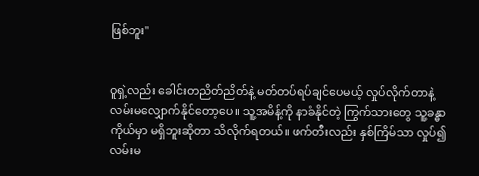ဖြစ်ဘူး"


ဝူရှဲ့လည်း ခေါင်းတညိတ်ညိတ်နဲ့ မတ်တပ်ရပ်ချင်ပေမယ့် လှုပ်လိုက်တာနဲ့ လမ်းမလျှောက်နိုင်တော့ပေ။ သူ့အမိန့်ကို နာခံနိုင်တဲ့ ကြွက်သားတွေ သူ့ခန္ဓာကိုယ်မှာ မရှိဘူးဆိုတာ သိလိုက်ရတယ်။ ဖက်တီးလည်း နှစ်ကြိမ်သာ လှုပ်၍ လမ်းမ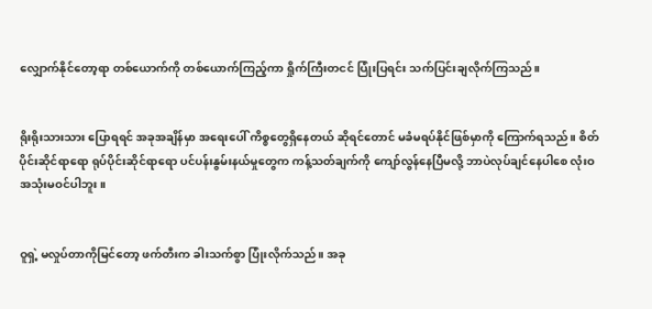လျှောက်နိုင်တော့ရာ တစ်ယောက်ကို တစ်ယောက်ကြည့်ကာ ရှိုက်ကြီးတငင် ပြုံးပြရင်း သက်ပြင်းချလိုက်ကြသည်။


ရိုးရိုးသားသား ပြောရရင် အခုအချိန်မှာ အရေးပေါ် ကိစ္စတွေရှိနေတယ် ဆိုရင်တောင် မခံမရပ်နိုင်ဖြစ်မှာကို ကြောက်ရသည်။ စိတ်ပိုင်းဆိုင်ရာရော ရုပ်ပိုင်းဆိုင်ရာရော ပင်ပန်းနွမ်းနယ်မှုတွေက ကန့်သတ်ချက်ကို ကျော်လွန်နေပြီမလို့ ဘာပဲလုပ်ချင်နေပါစေ လုံးဝ အသုံးမဝင်ပါဘူး။


ဝူရှဲ့ မလှုပ်တာကိုမြင်တော့ ဖက်တီးက ခါးသက်စွာ ပြုံးလိုက်သည်။ အခု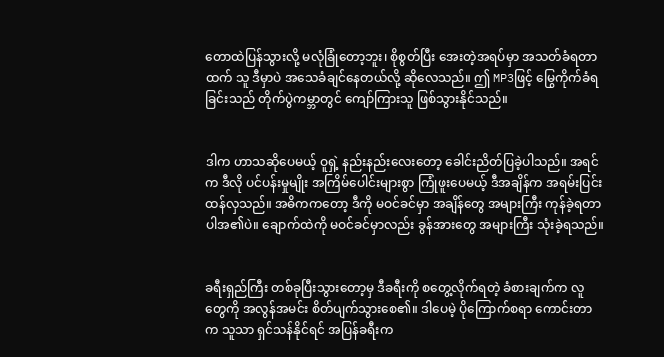တောထဲပြန်သွားလို့ မလုံခြုံတော့ဘူး၊ စိုစွတ်ပြီး အေးတဲ့အရပ်မှာ အသတ်ခံရတာထက် သူ ဒီမှာပဲ အသေခံချင်နေတယ်လို့ ဆိုလေသည်။ ဤ MP3ဖြင့် မြွေကိုက်ခံရခြင်းသည် တိုက်ပွဲကမ္ဘာတွင် ကျော်ကြားသူ ဖြစ်သွားနိုင်သည်။


ဒါက ဟာသဆိုပေမယ့် ဝူရှဲ့ နည်းနည်းလေးတော့ ခေါင်းညိတ်ပြခဲ့ပါသည်။ အရင်က ဒီလို ပင်ပန်းမှုမျိုး အကြိမ်ပေါင်းများစွာ ကြုံဖူးပေမယ့် ဒီအချိန်က အရမ်းပြင်းထန်လှသည်။ အဓိကကတော့ ဒီကို မဝင်ခင်မှာ အချိန်တွေ အများကြီး ကုန်ခဲ့ရတာပါအ၏ပဲ။ ချောက်ထဲကို မဝင်ခင်မှာလည်း ခွန်အားတွေ အများကြီး သုံးခဲ့ရသည်။


ခရီးရှည်ကြီး တစ်ခုပြီးသွားတော့မှ ဒီခရီးကို စတွေ့လိုက်ရတဲ့ ခံစားချက်က လူတွေကို အလွန်အမင်း စိတ်ပျက်သွားစေ၏။ ဒါပေမဲ့ ပိုကြောက်စရာ ကောင်းတာက သူသာ ရှင်သန်နိုင်ရင် အပြန်ခရီးက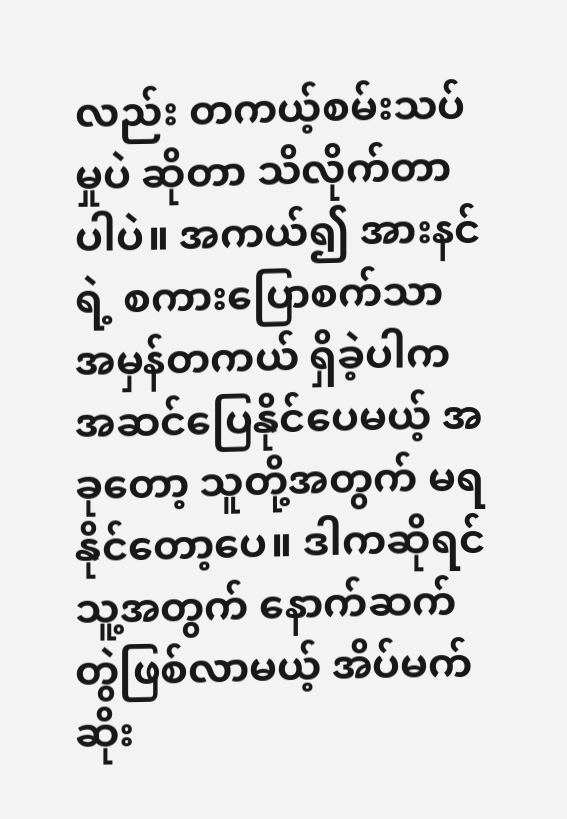လည်း တကယ့်စမ်းသပ်မှုပဲ ဆိုတာ သိလိုက်တာပါပဲ။ အကယ်၍ အားနင်ရဲ့ စကားပြောစက်သာ အမှန်တကယ် ရှိခဲ့ပါက အဆင်ပြေနိုင်ပေမယ့် အခုတော့ သူတို့အတွက် မရနိုင်တော့ပေ။ ဒါကဆိုရင် သူ့အတွက် နောက်ဆက်တွဲဖြစ်လာမယ့် အိပ်မက်ဆိုး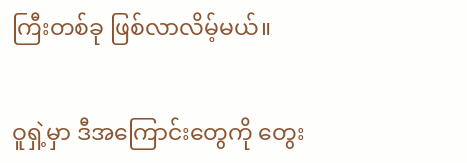ကြီးတစ်ခု ဖြစ်လာလိမ့်မယ်။


ဝူရှဲ့မှာ ဒီအကြောင်းတွေကို တွေး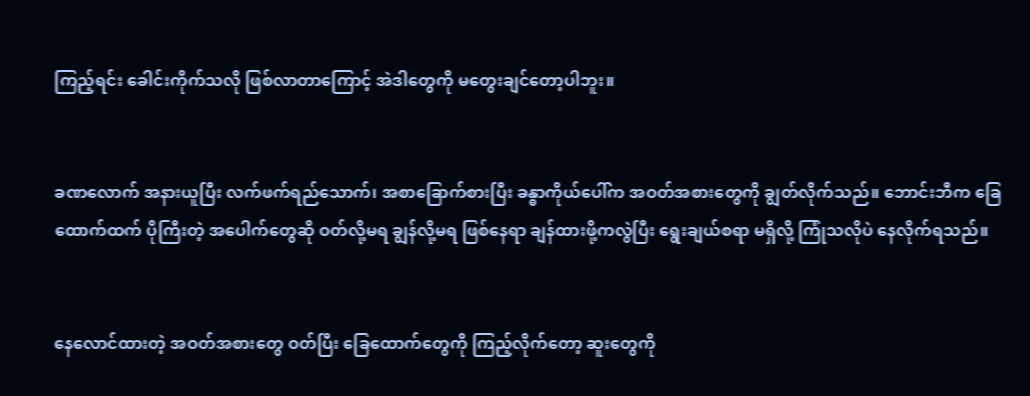ကြည့်ရင်း ခေါင်းကိုက်သလို ဖြစ်လာတာကြောင့် အဲဒါတွေကို မတွေးချင်တော့ပါဘူး။


ခဏလောက် အနားယူပြီး လက်ဖက်ရည်သောက်၊ အစာခြောက်စားပြီး ခန္ဓာကိုယ်ပေါ်က အဝတ်အစားတွေကို ချွတ်လိုက်သည်။ ဘောင်းဘီက ခြေထောက်ထက် ပိုကြီးတဲ့ အပေါက်တွေဆို ဝတ်လို့မရ ချွန်လို့မရ ဖြစ်နေရာ ချန်ထားဖို့ကလွဲပြီး ရွေးချယ်စရာ မရှိလို့ ကြုံသလိုပဲ နေလိုက်ရသည်။


နေလောင်ထားတဲ့ အဝတ်အစားတွေ ဝတ်ပြီး ခြေထောက်တွေကို ကြည့်လိုက်တော့ ဆူးတွေကို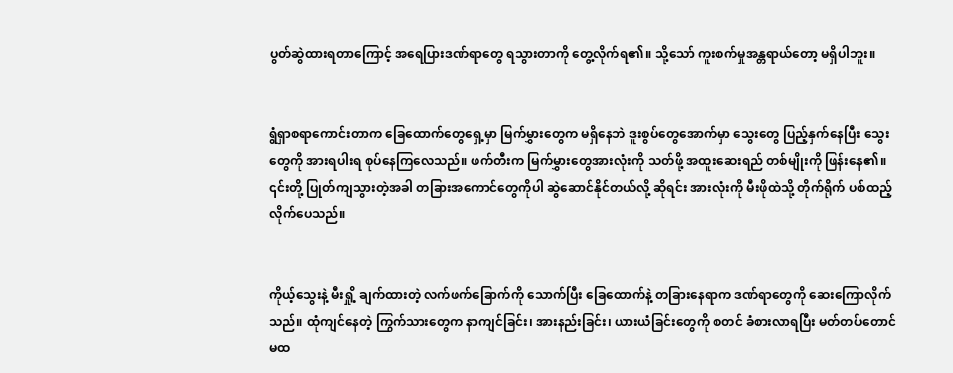ပွတ်ဆွဲထားရတာကြောင့် အရေပြားဒဏ်ရာတွေ ရသွားတာကို တွေ့လိုက်ရ၏။ သို့သော် ကူးစက်မှုအန္တရာယ်တော့ မရှိပါဘူး။


ရွံရှာစရာကောင်းတာက ခြေထောက်တွေရှေ့မှာ မြက်မွှားတွေက မရှိနေဘဲ ဒူးစွပ်တွေအောက်မှာ သွေးတွေ ပြည့်နှက်နေပြီး သွေးတွေကို အားရပါးရ စုပ်နေကြလေသည်။ ဖက်တီးက မြက်မွှားတွေအားလုံးကို သတ်ဖို့ အထူးဆေးရည် တစ်မျိုးကို ဖြန်းနေ၏။ ၎င်းတို့ ပြုတ်ကျသွားတဲ့အခါ တခြားအကောင်တွေကိုပါ ဆွဲဆောင်နိုင်တယ်လို့ ဆိုရင်း အားလုံးကို မီးဖိုထဲသို့ တိုက်ရိုက် ပစ်ထည့်လိုက်ပေသည်။


ကိုယ့်သွေးနဲ့ မီးရှို့ ချက်ထားတဲ့ လက်ဖက်ခြောက်ကို သောက်ပြီး ခြေထောက်နဲ့ တခြားနေရာက ဒဏ်ရာတွေကို ဆေးကြောလိုက်သည်။ ထုံကျင်နေတဲ့ ကြွက်သားတွေက နာကျင်ခြင်း၊ အားနည်းခြင်း၊ ယားယံခြင်းတွေကို စတင် ခံစားလာရပြီး မတ်တပ်တောင် မထ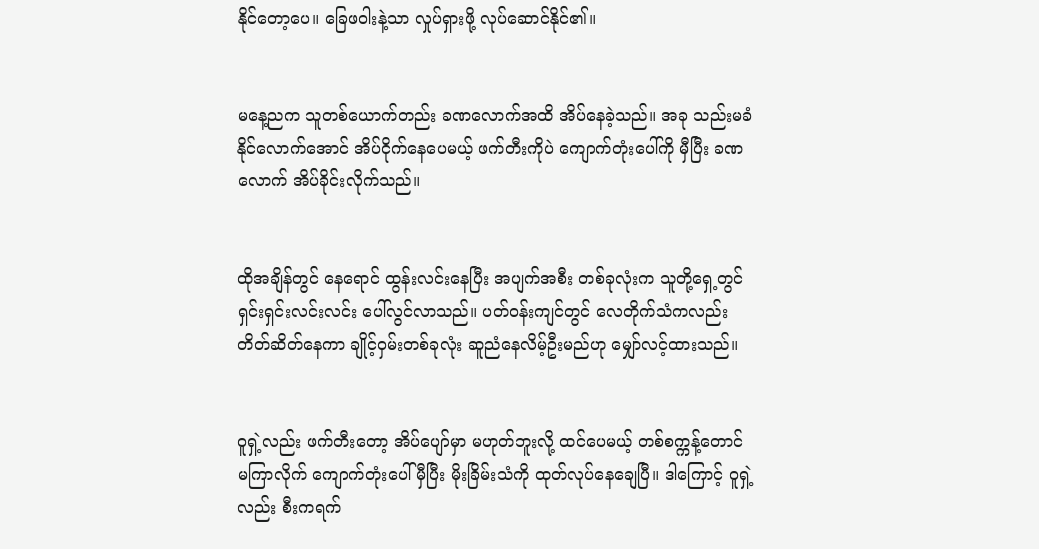နိုင်တော့ပေ။ ခြေဖဝါးနဲ့သာ လှုပ်ရှားဖို့ လုပ်ဆောင်နိုင်၏။


မနေ့ညက သူတစ်ယောက်တည်း ခဏလောက်အထိ အိပ်နေခဲ့သည်။ အခု သည်းမခံနိုင်လောက်အောင် အိပ်ငိုက်နေပေမယ့် ဖက်တီးကိုပဲ ကျောက်တုံးပေါ်ကို မှီပြီး ခဏလောက် အိပ်ခိုင်းလိုက်သည်။


ထိုအချိန်တွင် နေရောင် ထွန်းလင်းနေပြီး အပျက်အစီး တစ်ခုလုံးက သူတို့ရှေ့တွင် ရှင်းရှင်းလင်းလင်း ပေါ်လွင်လာသည်။ ပတ်၀န်းကျင်တွင် လေတိုက်သံကလည်း တိတ်ဆိတ်နေကာ ချိုင့်ဝှမ်းတစ်ခုလုံး ဆူညံနေလိမ့်ဦးမည်ဟု မျှော်လင့်ထားသည်။


ဝူရှဲ့လည်း ဖက်တီးတော့ အိပ်ပျော်မှာ မဟုတ်ဘူးလို့ ထင်ပေမယ့် တစ်စက္ကန့်တောင် မကြာလိုက် ကျောက်တုံးပေါ် မှီပြီး မိုးခြိမ်းသံကို ထုတ်လုပ်နေချေပြီ။ ဒါကြောင့် ဝူရှဲ့လည်း စီးကရက်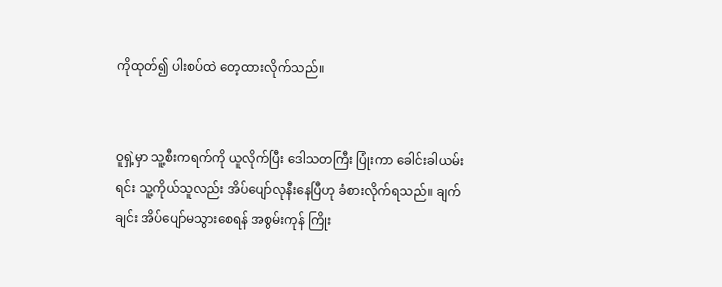ကိုထုတ်၍ ပါးစပ်ထဲ တေ့ထားလိုက်သည်။


ဝူရှဲ့မှာ သူ့စီးကရက်ကို ယူလိုက်ပြီး ဒေါသတကြီး ပြုံးကာ ခေါင်းခါယမ်းရင်း သူ့ကိုယ်သူလည်း အိပ်ပျော်လုနီးနေပြီဟု ခံစားလိုက်ရသည်။ ချက်ချင်း အိပ်ပျော်မသွားစေရန် အစွမ်းကုန် ကြိုး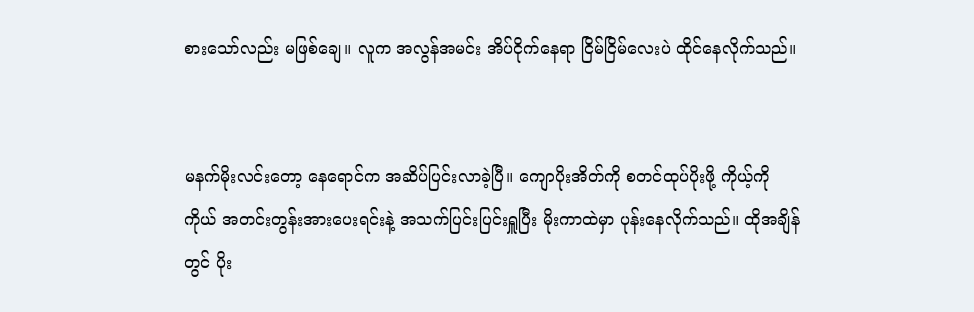စားသော်လည်း မဖြစ်ချေ။ လူက အလွန်အမင်း အိပ်ငိုက်နေရာ ငြိမ်ငြိမ်လေးပဲ ထိုင်နေလိုက်သည်။


မနက်မိုးလင်းတော့ နေရောင်က အဆိပ်ပြင်းလာခဲ့ပြီ။ ကျောပိုးအိတ်ကို စတင်ထုပ်ပိုးဖို့ ကိုယ့်ကိုကိုယ် အတင်းတွန်းအားပေးရင်းနဲ့ အသက်ပြင်းပြင်းရှူပြီး မိုးကာထဲမှာ ပုန်းနေလိုက်သည်။ ထိုအချိန်တွင် ပိုး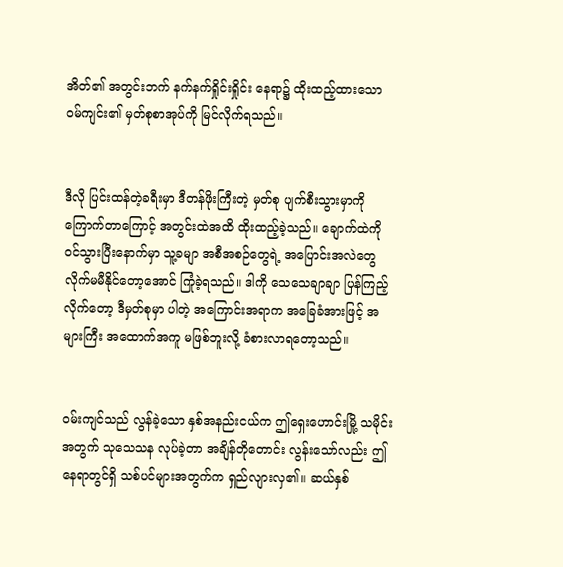အိတ်၏ အတွင်းဘက် နက်နက်ရှိုင်းရှိုင်း နေရာ၌ ထိုးထည့်ထားသော ဝမ်ကျင်း၏ မှတ်စုစာအုပ်ကို မြင်လိုက်ရသည်။


ဒီလို ပြင်းထန်တဲ့ခရီးမှာ ဒီတန်ဖိုးကြီးတဲ့ မှတ်စု ပျက်စီးသွားမှာကို ကြောက်တာကြောင့် အတွင်းထဲအထိ ထိုးထည့်ခဲ့သည်။ ချောက်ထဲကို ဝင်သွားပြီးနောက်မှာ သူ့ခမျာ အစီအစဉ်တွေရဲ့ အပြောင်းအလဲတွေ လိုက်မမီနိုင်တော့အောင် ကြုံခဲ့ရသည်။ ဒါကို သေသေချာချာ ပြန်ကြည့်လိုက်တော့ ဒီမှတ်စုမှာ ပါတဲ့ အကြောင်းအရာက အခြေခံအားဖြင့် အများကြီး အထောက်အကူ မဖြစ်ဘူးလို့ ခံစားလာရတော့သည်။


ဝမ်းကျင်သည် လွန်ခဲ့သော နှစ်အနည်းငယ်က ဤရှေးဟောင်းမြို့ သမိုင်းအတွက် သုသေသန လုပ်ခဲ့တာ အချိန်တိုတောင်း လွန်းသော်လည်း ဤနေရာတွင်ရှိ သစ်ပင်များအတွက်က ရှည်လျားလှ၏။ ဆယ်နှစ်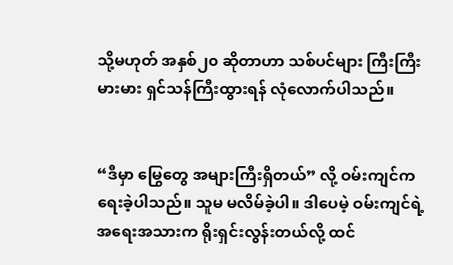သို့မဟုတ် အနှစ်၂၀ ဆိုတာဟာ သစ်ပင်များ ကြီးကြီးမားမား ရှင်သန်ကြီးထွားရန် လုံလောက်ပါသည်။


“ဒီမှာ မြွေတွေ အများကြီးရှိတယ်” လို့ ဝမ်းကျင်က ရေးခဲ့ပါသည်။ သူမ မလိမ်ခဲ့ပါ။ ဒါပေမဲ့ ဝမ်းကျင်ရဲ့ အရေးအသားက ရိုးရှင်းလွန်းတယ်လို့ ထင်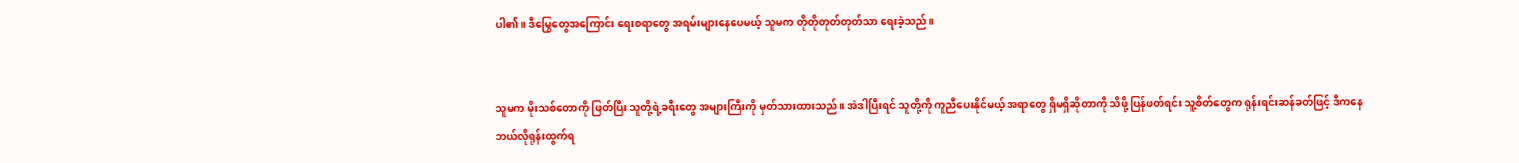ပါ၏။ ဒီမြွေတွေအကြောင်း ရေးစရာတွေ အရမ်းများနေပေမယ့် သူမက တိုတိုတုတ်တုတ်သာ ရေးခဲ့သည်။


သူမက မိုးသစ်တောကို ဖြတ်ပြီး သူတို့ရဲ့ခရီးတွေ အများကြီးကို မှတ်သားထားသည်။ အဲဒါပြီးရင် သူတို့ကို ကူညီပေးနိုင်မယ့် အရာတွေ ရှိမရှိဆိုတာကို သိဖို့ ပြန်ဖတ်ရင်း သူ့စိတ်တွေက ရုန်းရင်းဆန်ခတ်ဖြင့် ဒီကနေ ဘယ်လိုရုန်းထွက်ရ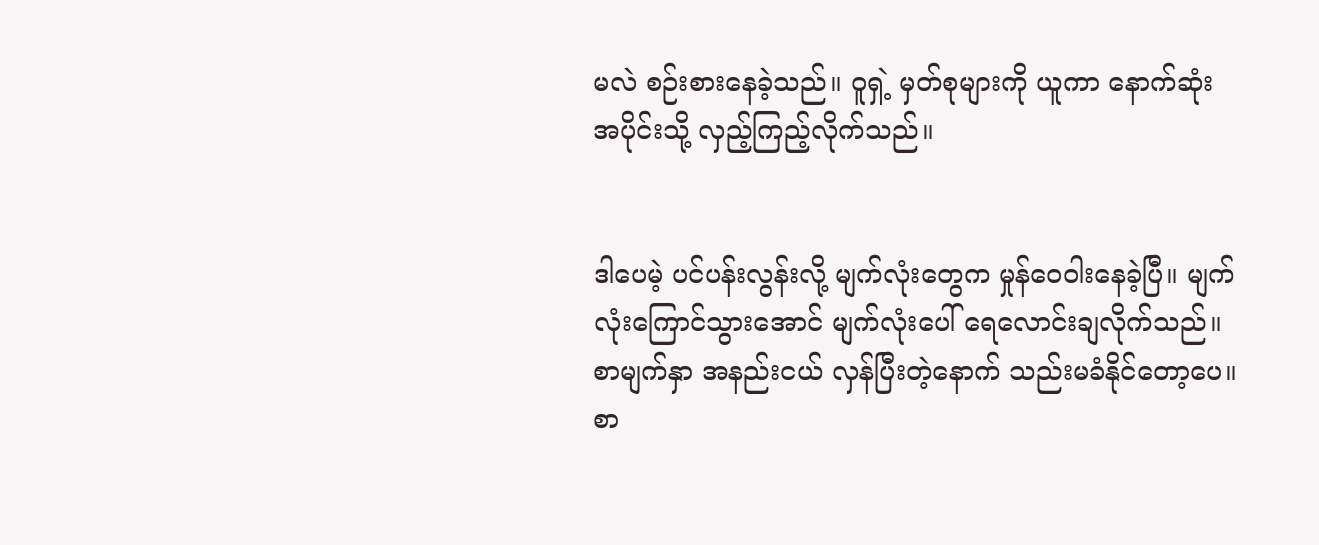မလဲ စဉ်းစားနေခဲ့သည်။ ဝူရှဲ့ မှတ်စုများကို ယူကာ နောက်ဆုံးအပိုင်းသို့ လှည့်ကြည့်လိုက်သည်။


ဒါပေမဲ့ ပင်ပန်းလွန်းလို့ မျက်လုံးတွေက မှုန်ဝေဝါးနေခဲ့ပြီ။ မျက်လုံးကြောင်သွားအောင် မျက်လုံးပေါ် ရေလောင်းချလိုက်သည်။ စာမျက်နှာ အနည်းငယ် လှန်ပြီးတဲ့နောက် သည်းမခံနိုင်တော့ပေ။ စာ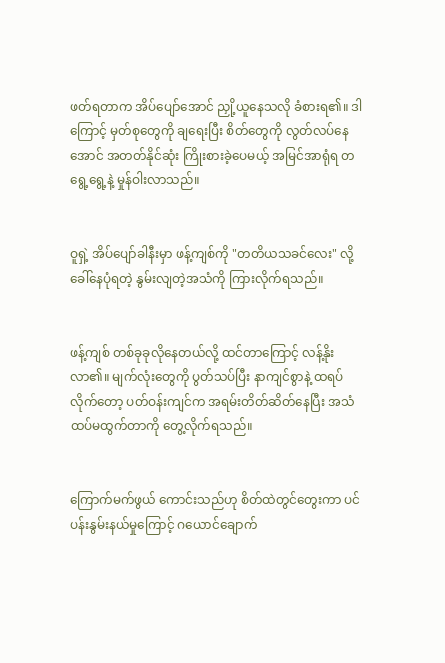ဖတ်ရတာက အိပ်ပျော်အောင် ညှို့ယူနေသလို ခံစားရ၏။ ဒါကြောင့် မှတ်စုတွေကို ချရေးပြီး စိတ်တွေကို လွတ်လပ်နေအောင် အတတ်နိုင်ဆုံး ကြိုးစားခဲ့ပေမယ့် အမြင်အာရုံရ တရွေ့ရွေ့နဲ့ မှုန်ဝါးလာသည်။


ဝူရှဲ့ အိပ်ပျော်ခါနီးမှာ ဖန့်ကျစ်ကို "တတိယသခင်လေး" လို့ ခေါ်နေပုံရတဲ့ နွမ်းလျတဲ့အသံကို ကြားလိုက်ရသည်။


ဖန့်ကျစ် တစ်ခုခုလိုနေတယ်လို့ ထင်တာကြောင့် လန့်နိုးလာ၏။ မျက်လုံးတွေကို ပွတ်သပ်ပြီး နာကျင်စွာနဲ့ ထရပ်လိုက်တော့ ပတ်ဝန်းကျင်က အရမ်းတိတ်ဆိတ်နေပြီး အသံ ထပ်မထွက်တာကို တွေ့လိုက်ရသည်။


ကြောက်မက်ဖွယ် ကောင်းသည်ဟု စိတ်ထဲတွင်တွေးကာ ပင်ပန်းနွမ်းနယ်မှုကြောင့် ဂယောင်ချောက်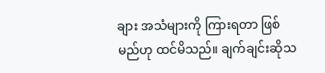ချား အသံများကို ကြားရတာ ဖြစ်မည်ဟု ထင်မိသည်။ ချက်ချင်းဆိုသ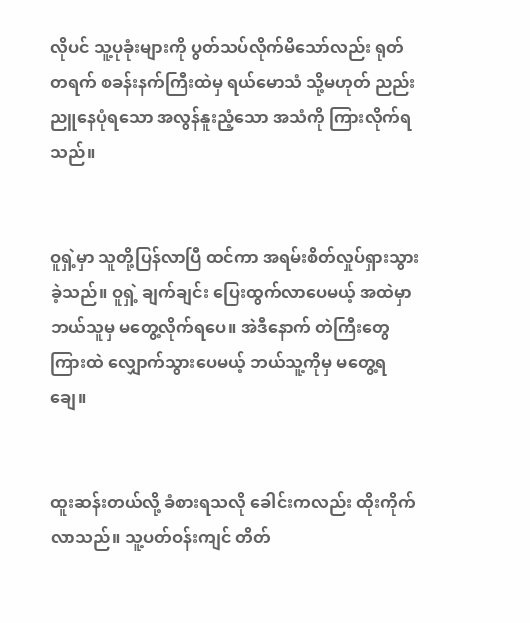လိုပင် သူ့ပုခုံးများကို ပွတ်သပ်လိုက်မိသော်လည်း ရုတ်တရက် စခန်းနက်ကြီးထဲမှ ရယ်မောသံ သို့မဟုတ် ညည်းညူနေပုံရသော အလွန်နူးညံ့သော အသံကို ကြားလိုက်ရသည်။


ဝူရှဲ့မှာ သူတို့ပြန်လာပြီ ထင်ကာ အရမ်းစိတ်လှုပ်ရှားသွားခဲ့သည်။ ဝူရှဲ့ ချက်ချင်း ပြေးထွက်လာပေမယ့် အထဲမှာ ဘယ်သူမှ မတွေ့လိုက်ရပေ။ အဲဒီနောက် တဲကြီးတွေကြားထဲ လျှောက်သွားပေမယ့် ဘယ်သူ့ကိုမှ မတွေ့ရချေ။


ထူးဆန်းတယ်လို့ ခံစားရသလို ခေါင်းကလည်း ထိုးကိုက်လာသည်။ သူ့ပတ်ဝန်းကျင် တိတ်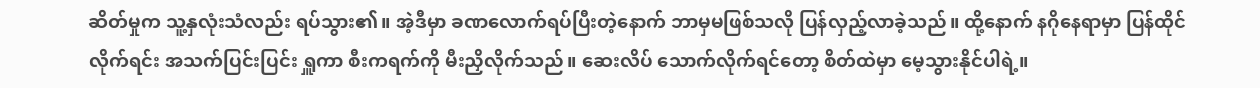ဆိတ်မှုက သူ့နှလုံးသံလည်း ရပ်သွား၏။ အဲ့ဒီမှာ ခဏလောက်ရပ်ပြီးတဲ့နောက် ဘာမှမဖြစ်သလို ပြန်လှည့်လာခဲ့သည်။ ထို့နောက် နဂိုနေရာမှာ ပြန်ထိုင်လိုက်ရင်း အသက်ပြင်းပြင်း ရှူကာ စီးကရက်ကို မီးညှိလိုက်သည်။ ဆေးလိပ် သောက်လိုက်ရင်တော့ စိတ်ထဲမှာ မေ့သွားနိုင်ပါရဲ့။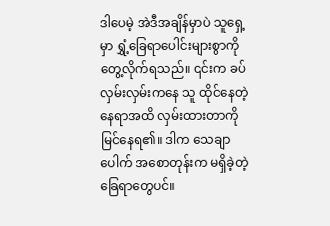ဒါပေမဲ့ အဲဒီအချိန်မှာပဲ သူရှေ့မှာ ရွှံ့ခြေရာပေါင်းများစွာကို တွေ့လိုက်ရသည်။ ၎င်းက ခပ်လှမ်းလှမ်းကနေ သူ ထိုင်နေတဲ့နေရာအထိ လှမ်းထားတာကို မြင်နေရ၏။ ဒါက သေချာပေါက် အစောတုန်းက မရှိခဲ့တဲ့ ခြေရာတွေပင်။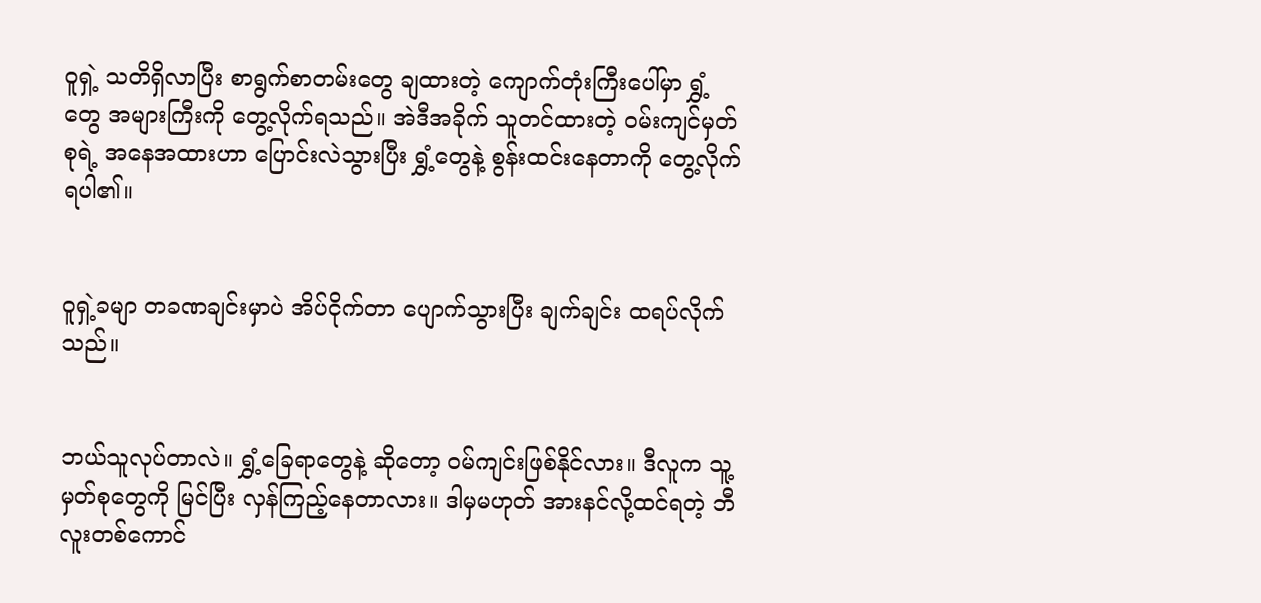ဝူရှဲ့ သတိရှိလာပြီး စာရွက်စာတမ်းတွေ ချထားတဲ့ ကျောက်တုံးကြီးပေါ်မှာ ရွှံ့တွေ အများကြီးကို တွေ့လိုက်ရသည်။ အဲဒီအခိုက် သူတင်ထားတဲ့ ဝမ်းကျင်မှတ်စုရဲ့ အနေအထားဟာ ပြောင်းလဲသွားပြီး ရွှံ့တွေနဲ့ စွန်းထင်းနေတာကို တွေ့လိုက်ရပါ၏။


ဝူရှဲ့ခမျာ တခဏချင်းမှာပဲ အိပ်ငိုက်တာ ပျောက်သွားပြီး ချက်ချင်း ထရပ်လိုက်သည်။


ဘယ်သူလုပ်တာလဲ။ ရွှံ့ခြေရာတွေနဲ့ ဆိုတော့ ဝမ်ကျင်းဖြစ်နိုင်လား။ ဒီလူက သူ့မှတ်စုတွေကို မြင်ပြီး လှန်ကြည့်နေတာလား။ ဒါမှမဟုတ် အားနင်လို့ထင်ရတဲ့ ဘီလူးတစ်ကောင်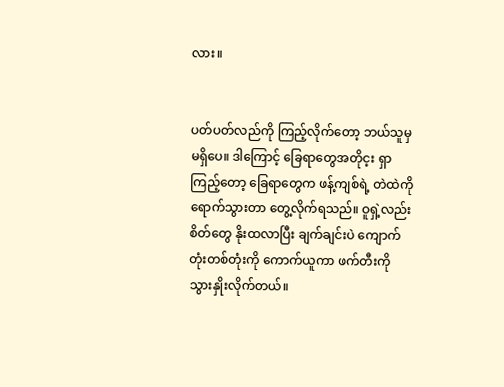လား။


ပတ်ပတ်လည်ကို ကြည့်လိုက်တော့ ဘယ်သူမှ မရှိပေ။ ဒါကြောင့် ခြေရာတွေအတိုင့း ရှာကြည့်တော့ ခြေရာတွေက ဖန့်ကျစ်ရဲ့ တဲထဲကို ရောက်သွားတာ တွေ့လိုက်ရသည်။ ဝူရှဲ့လည်း စိတ်တွေ နိုးထလာပြီး ချက်ချင်းပဲ ကျောက်တုံးတစ်တုံးကို ကောက်ယူကာ ဖက်တီးကို သွားနှိုးလိုက်တယ်။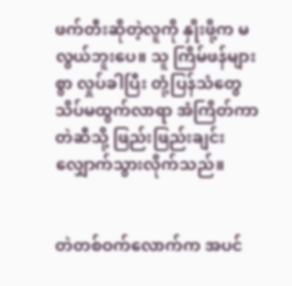ဖက်တီးဆိုတဲ့လူကို နှိုးဖို့က မလွယ်ဘူးပေ။ သူ ကြိမ်ဖန်များစွာ လှုပ်ခါပြီး တုံ့ပြန်သံတွေ သိပ်မထွက်လာရာ အံကြိတ်ကာ တဲဆီသို့ ဖြည်းဖြည်းချင်း လျှောက်သွားလိုက်သည်။


တဲတစ်ဝက်လောက်က အပင်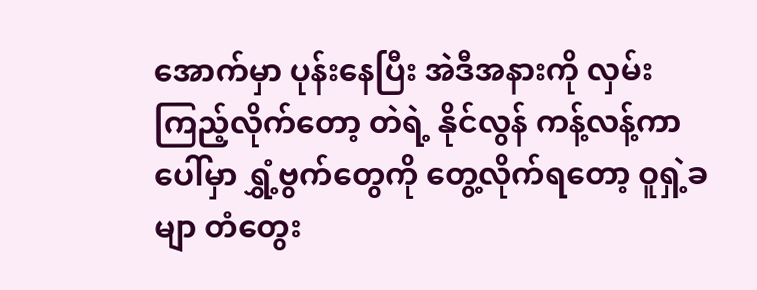အောက်မှာ ပုန်းနေပြီး အဲဒီအနားကို လှမ်းကြည့်လိုက်တော့ တဲရဲ့ နိုင်လွန် ကန့်လန့်ကာပေါ်မှာ ရွှံ့ဗွက်တွေကို တွေ့လိုက်ရတော့ ဝူရှဲ့ခမျာ တံတွေး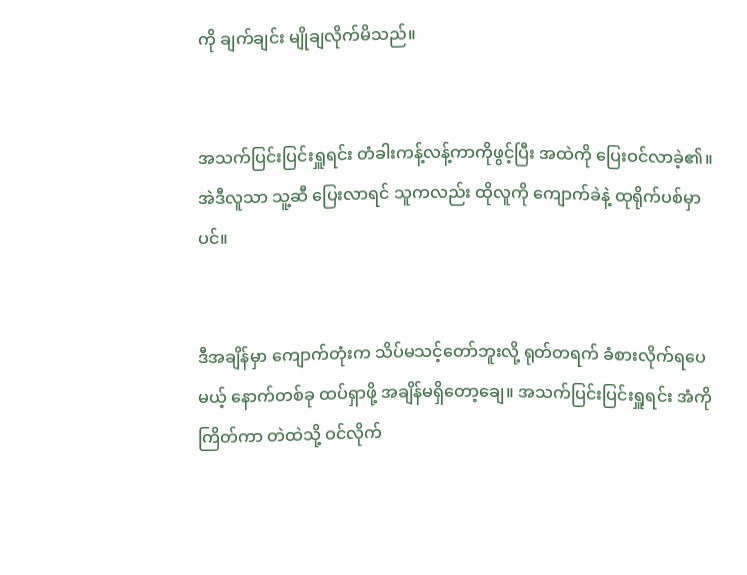ကို ချက်ချင်း မျိုချလိုက်မိသည်။


အသက်ပြင်းပြင်းရှူရင်း တံခါးကန့်လန့်ကာကိုဖွင့်ပြီး အထဲကို ပြေးဝင်လာခဲ့၏။ အဲဒီလူသာ သူ့ဆီ ပြေးလာရင် သူကလည်း ထိုလူကို ကျောက်ခဲနဲ့ ထုရိုက်ပစ်မှာပင်။


ဒီအချိန်မှာ ကျောက်တုံးက သိပ်မသင့်တော်ဘူးလို့ ရုတ်တရက် ခံစားလိုက်ရပေမယ့် နောက်တစ်ခု ထပ်ရှာဖို့ အချိန်မရှိတော့ချေ။ အသက်ပြင်းပြင်းရှူရင်း အံကိုကြိတ်ကာ တဲထဲသို့ ဝင်လိုက်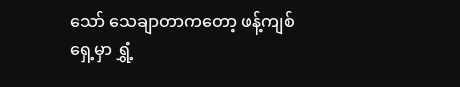သော် သေချာတာကတော့ ဖန့်ကျစ်ရှေ့မှာ ရွှံ့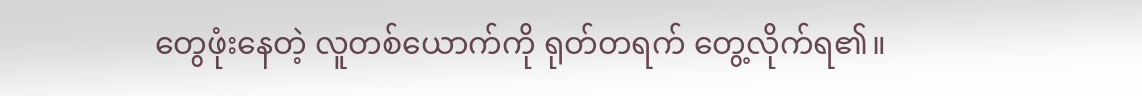တွေဖုံးနေတဲ့ လူတစ်ယောက်ကို ရုတ်တရက် တွေ့လိုက်ရ၏။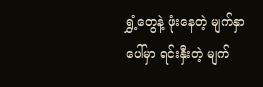ရွှံ့တွေနဲ့ ဖုံးနေတဲ့ မျက်နှာပေါ်မှာ ရင်းနှီးတဲ့ မျက်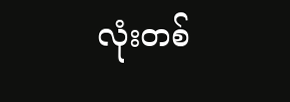လုံးတစ်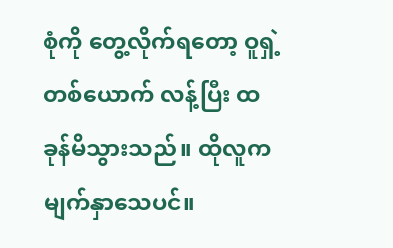စုံကို တွေ့လိုက်ရတော့ ဝူရှဲ့တစ်ယောက် လန့်ပြီး ထခုန်မိသွားသည်။ ထိုလူက မျက်နှာသေပင်။